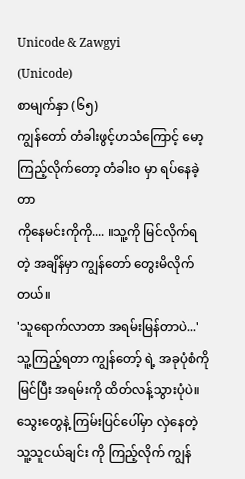Unicode & Zawgyi
(Unicode)
စာမျက်နှာ (၆၅)
ကျွန်တော် တံခါးဖွင့်ဟသံကြောင့် မော့ကြည့်လိုက်တော့ တံခါးဝ မှာ ရပ်နေခဲ့တာ
ကိုနေမင်းကိုကို.... ။သူ့ကို မြင်လိုက်ရတဲ့ အချိန်မှာ ကျွန်တော် တွေးမိလိုက်တယ်။
'သူရောက်လာတာ အရမ်းမြန်တာပဲ...'သူ့ကြည့်ရတာ ကျွန်တော့် ရဲ့ အခုပုံစံကို
မြင်ပြီး အရမ်းကို ထိတ်လန့်သွားပုံပဲ။သွေးတွေနဲ့ ကြမ်းပြင်ပေါ်မှာ လှဲနေတဲ့
သူ့သူငယ်ချင်း ကို ကြည့်လိုက် ကျွန်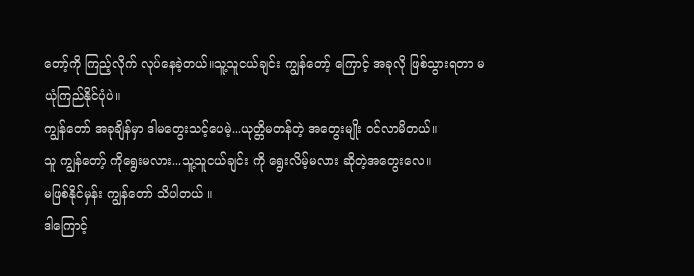တော့်ကို ကြည့်လိုက် လုပ်နေခဲ့တယ်။သူ့သူငယ်ချင်း ကျွန်တော့် ကြောင့် အခုလို ဖြစ်သွားရတာ မယုံကြည်နိုင်ပုံပဲ။
ကျွန်တော် အခုချိန်မှာ ဒါမတွေးသင့်ပေမဲ့...ယုတ္တိမတန်တဲ့ အတွေးမျိုး ဝင်လာမိတယ်။
သူ ကျွန်တော့် ကိုရွေးမလား...သူ့သူငယ်ချင်း ကို ရွေးလိမ့်မလား ဆိုတဲ့အတွေးလေ။
မဖြစ်နိုင်မှန်း ကျွန်တော် သိပါတယ် ။
ဒါကြောင့်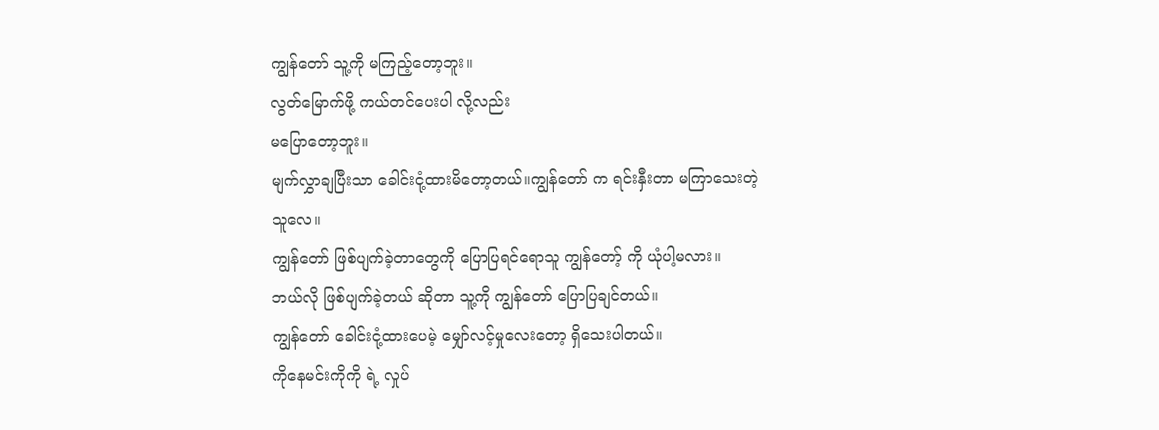ကျွန်တော် သူ့ကို မကြည့်တော့ဘူး။
လွတ်မြောက်ဖို့ ကယ်တင်ပေးပါ လို့လည်း
မပြောတော့ဘူး။
မျက်လွှာချပြီးသာ ခေါင်းငုံ့ထားမိတော့တယ်။ကျွန်တော် က ရင်းနှီးတာ မကြာသေးတဲ့သူလေ။
ကျွန်တော် ဖြစ်ပျက်ခဲ့တာတွေကို ပြောပြရင်ရောသူ ကျွန်တော့် ကို ယုံပါ့မလား။
ဘယ်လို ဖြစ်ပျက်ခဲ့တယ် ဆိုတာ သူ့ကို ကျွန်တော် ပြောပြချင်တယ်။
ကျွန်တော် ခေါင်းငုံ့ထားပေမဲ့ မျှော်လင့်မှုလေးတော့ ရှိသေးပါတယ်။
ကိုနေမင်းကိုကို ရဲ့ လှုပ်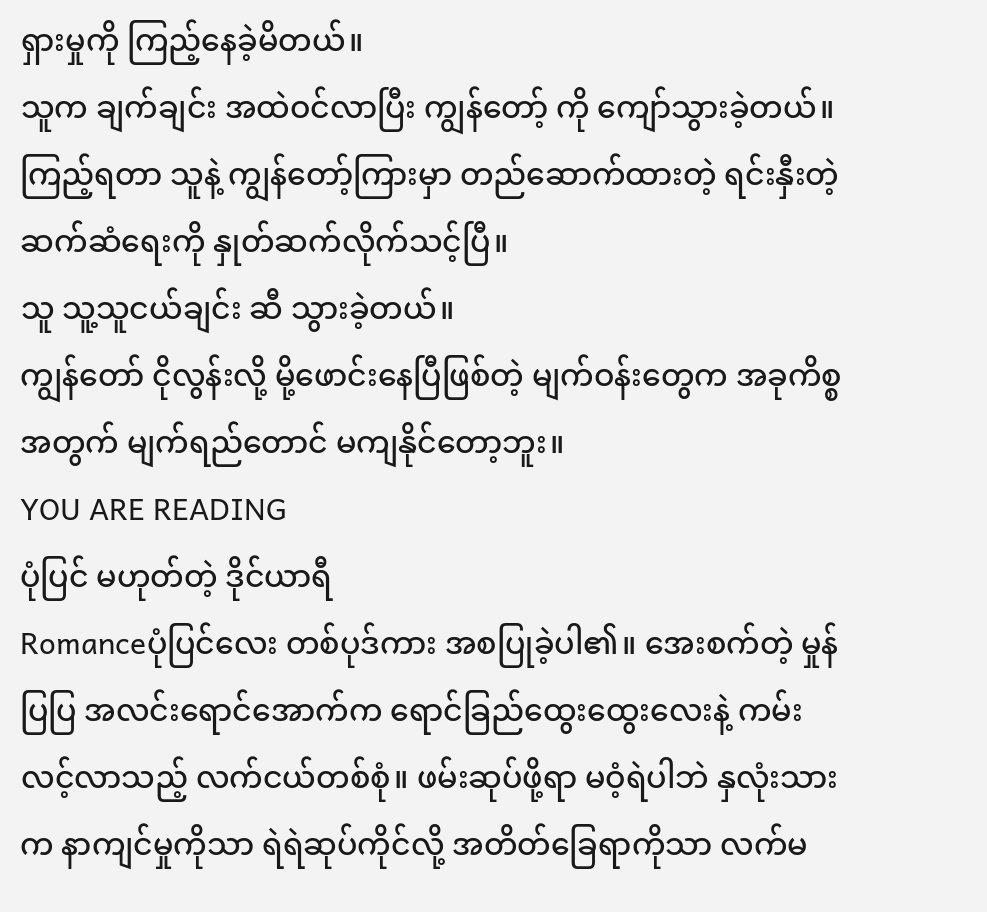ရှားမှုကို ကြည့်နေခဲ့မိတယ်။
သူက ချက်ချင်း အထဲဝင်လာပြီး ကျွန်တော့် ကို ကျော်သွားခဲ့တယ်။
ကြည့်ရတာ သူနဲ့ ကျွန်တော့်ကြားမှာ တည်ဆောက်ထားတဲ့ ရင်းနှီးတဲ့ ဆက်ဆံရေးကို နှုတ်ဆက်လိုက်သင့်ပြီ။
သူ သူ့သူငယ်ချင်း ဆီ သွားခဲ့တယ်။
ကျွန်တော် ငိုလွန်းလို့ မို့ဖောင်းနေပြီဖြစ်တဲ့ မျက်ဝန်းတွေက အခုကိစ္စအတွက် မျက်ရည်တောင် မကျနိုင်တော့ဘူး။
YOU ARE READING
ပုံပြင် မဟုတ်တဲ့ ဒိုင်ယာရီ
Romanceပုံပြင်လေး တစ်ပုဒ်ကား အစပြုခဲ့ပါ၏။ အေးစက်တဲ့ မှုန်ပြပြ အလင်းရောင်အောက်က ရောင်ခြည်ထွေးထွေးလေးနဲ့ ကမ်းလင့်လာသည့် လက်ငယ်တစ်စုံ။ ဖမ်းဆုပ်ဖို့ရာ မဝံ့ရဲပါဘဲ နှလုံးသားက နာကျင်မှုကိုသာ ရဲရဲဆုပ်ကိုင်လို့ အတိတ်ခြေရာကိုသာ လက်မ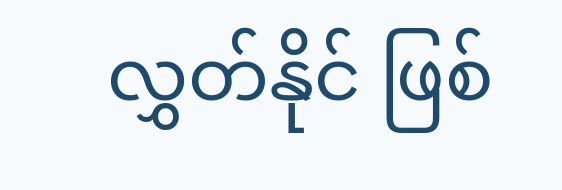လွှတ်နိုင် ဖြစ်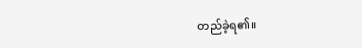တည်ခဲ့ရ၏။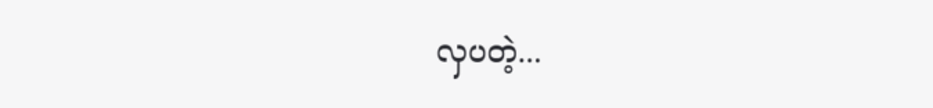လှပတဲ့...